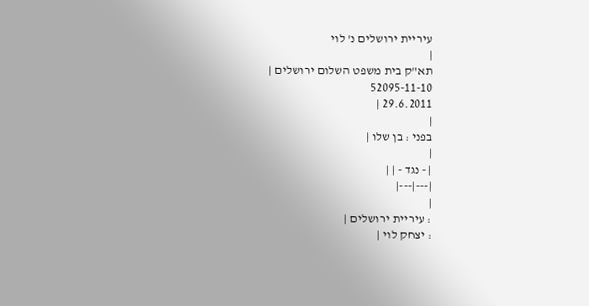עיריית ירושלים נ' לוי
|
תא"ק בית משפט השלום ירושלים |
52095-11-10
29.6.2011 |
|
בפני : בן שלו |
|
| - נגד - | |
|---|---|
|
: עיריית ירושלים |
: יצחק לוי |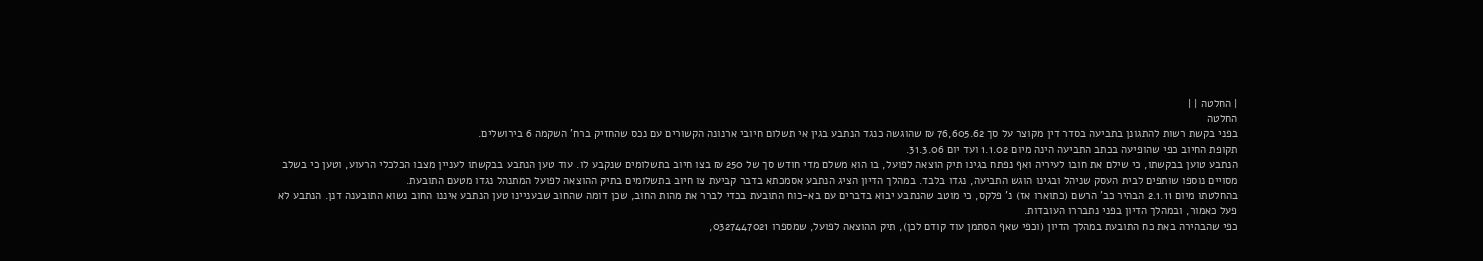| החלטה | |
החלטה
בפני בקשת רשות להתגונן בתביעה בסדר דין מקוצר על סך 76,605.62 ₪ שהוגשה כנגד הנתבע בגין אי תשלום חיובי ארנונה הקשורים עם נכס שהחזיק ברח' השקמה 6 בירושלים.
תקופת החיוב כפי שהופיעה בכתב התביעה הינה מיום 1.1.02 ועד יום 31.3.06.
הנתבע טוען בבקשתו, כי שילם את חובו לעיריה ואף נפתח בגינו תיק הוצאה לפועל, בו הוא משלם מדי חודש סך של 250 ₪ בצו חיוב בתשלומים שנקבע לו. עוד טען הנתבע בבקשתו לעניין מצבו הכלכלי הרעוע, וטען כי בשלב מסויים נוספו שותפים לבית העסק שניהל ובגינו הוגש התביעה, נגדו בלבד. במהלך הדיון הציג הנתבע אסמכתא בדבר קביעת צו חיוב בתשלומים בתיק ההוצאה לפועל המתנהל נגדו מטעם התובעת.
בהחלטתו מיום 2.1.11 הבהיר כב' הרשם (כתוארו אז) נ' פלקס, כי מוטב שהנתבע יבוא בדברים עם בא-כוח התובעת בכדי לברר את מהות החוב, שכן דומה שהחוב שבעניינו טען הנתבע איננו החוב נשוא התובענה דנן. הנתבע לא פעל כאמור, ובמהלך הדיון בפני נתבררו העובדות.
כפי שהבהירה באת כח התובעת במהלך הדיון (וכפי שאף הסתמן עוד קודם לכן), תיק ההוצאה לפועל, שמספרו 0327447021,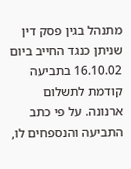מתנהל בגין פסק דין שניתן כנגד החייב ביום 16.10.02 בתביעה קודמת לתשלום ארנונה. על פי כתב התביעה והנספחים לו,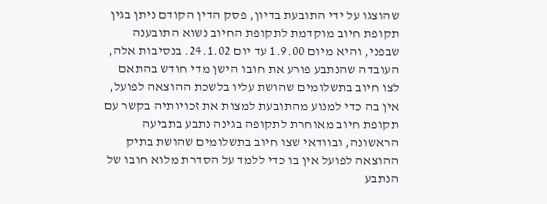שהוצגו על ידי התובעת בדיון, פסק הדין הקודם ניתן בגין תקופת חיוב מוקדמת לתקופת החיוב נשוא התובענה שבפני, והיא מיום 1.9.00 עד יום 24.1.02. בנסיבות אלה, העובדה שהנתבע פורע את חובו הישן מדי חודש בהתאם לצו חיוב בתשלומים שהושת עליו בלשכת ההוצאה לפועל, אין בה כדי למנוע מהתובעת למצות את זכויותיה בקשר עם תקופת חיוב מאוחרת לתקופה בגינה נתבע בתביעה הראשונה, ובוודאי שצו חיוב בתשלומים שהושת בתיק ההוצאה לפועל אין בו כדי ללמד על הסדרת מלוא חובו של הנתבע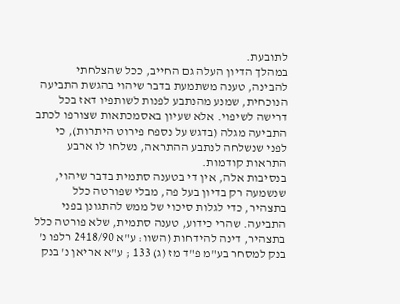לתובעת.
במהלך הדיון העלה גם החייב, ככל שהצלחתי להבינה, טענה משתמעת בדבר שיהוי בהגשת התביעה הנוכחית, שמנע מהנתבע לפנות לשותפיו דאז בכל דרישה לשיפוי. אלא שעיון באסמכתאות שצורפו לכתב התביעה מגלה (בדגש על נספח פירוט היתרות), כי לפני שנשלחה לנתבע ההתראה, נשלחו לו ארבע התראות קודמות.
בנסיבות אלה, אין די בטענה סתמית בדבר שיהוי, שנשמעה רק בדיון בעל פה, מבלי שפורטה כלל בתצהיר, כדי לגלות סיכוי של ממש להתגונן בפני התביעה. שהרי כידוע, טענה סתמית, שלא פורטה כלל בתצהיר, דינה להידחות (השוו: ע"א 2418/90 רלפו נ' בנק למסחר בע"מ פ"ד מז (ג) 133 ; ע"א אריאן נ' בנק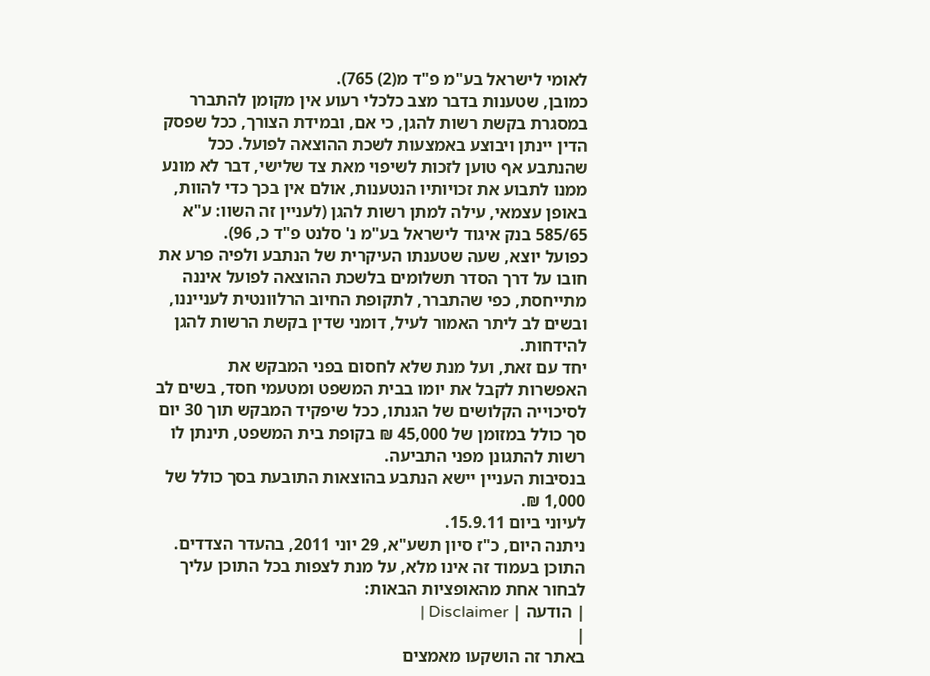לאומי לישראל בע"מ פ"ד מ(2) 765).
כמובן, שטענות בדבר מצב כלכלי רעוע אין מקומן להתברר במסגרת בקשת רשות להגן, כי אם, ובמידת הצורך, ככל שפסק הדין יינתן ויבוצע באמצעות לשכת ההוצאה לפועל. ככל שהנתבע אף טוען לזכות לשיפוי מאת צד שלישי, דבר לא מונע ממנו לתבוע את זכויותיו הנטענות, אולם אין בכך כדי להוות, באופן עצמאי, עילה למתן רשות להגן (לעניין זה השוו: ע"א 585/65 בנק איגוד לישראל בע"מ נ' סלנט פ"ד כ, 96).
כפועל יוצא, שעה שטענתו העיקרית של הנתבע ולפיה פרע את חובו על דרך הסדר תשלומים בלשכת ההוצאה לפועל איננה מתייחסת, כפי שהתברר, לתקופת החיוב הרלוונטית לענייננו, ובשים לב ליתר האמור לעיל, דומני שדין בקשת הרשות להגן להידחות.
יחד עם זאת, ועל מנת שלא לחסום בפני המבקש את האפשרות לקבל את יומו בבית המשפט ומטעמי חסד, בשים לב לסיכוייה הקלושים של הגנתו, ככל שיפקיד המבקש תוך 30 יום סך כולל במזומן של 45,000 ₪ בקופת בית המשפט, תינתן לו רשות להתגונן מפני התביעה.
בנסיבות העניין יישא הנתבע בהוצאות התובעת בסך כולל של 1,000 ₪.
לעיוני ביום 15.9.11.
ניתנה היום, כ"ז סיון תשע"א, 29 יוני 2011, בהעדר הצדדים.
התוכן בעמוד זה אינו מלא, על מנת לצפות בכל התוכן עליך לבחור אחת מהאופציות הבאות:
| הודעה | Disclaimer |
|
באתר זה הושקעו מאמצים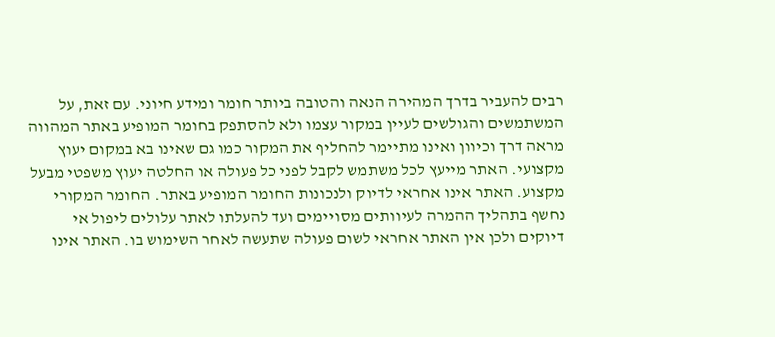רבים להעביר בדרך המהירה הנאה והטובה ביותר חומר ומידע חיוני. עם זאת, על המשתמשים והגולשים לעיין במקור עצמו ולא להסתפק בחומר המופיע באתר המהווה מראה דרך וכיוון ואינו מתיימר להחליף את המקור כמו גם שאינו בא במקום יעוץ מקצועי. האתר מייעץ לכל משתמש לקבל לפני כל פעולה או החלטה יעוץ משפטי מבעל מקצוע. האתר אינו אחראי לדיוק ולנכונות החומר המופיע באתר. החומר המקורי נחשף בתהליך ההמרה לעיוותים מסויימים ועד להעלתו לאתר עלולים ליפול אי דיוקים ולכן אין האתר אחראי לשום פעולה שתעשה לאחר השימוש בו. האתר אינו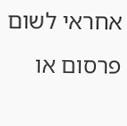אחראי לשום פרסום או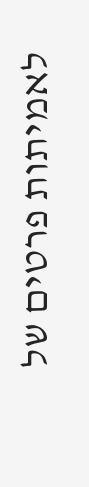לאמיתות פרטים של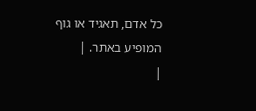כל אדם, תאגיד או גוף המופיע באתר. |
|